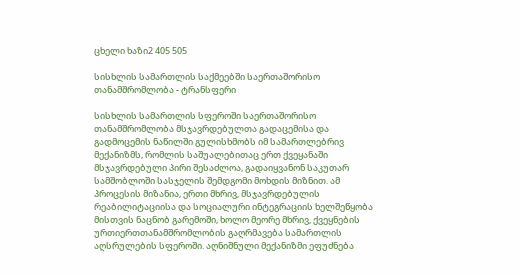ცხელი ხაზი2 405 505

სისხლის სამართლის საქმეებში საერთაშორისო თანამშრომლობა - ტრანსფერი

სისხლის სამართლის სფეროში საერთაშორისო თანამშრომლობა მსჯავრდებულთა გადაცემისა და გადმოცემის ნაწილში გულისხმობს იმ სამართლებრივ მექანიზმს, რომლის საშუალებითაც ერთ ქვეყანაში მსჯავრდებული პირი შესაძლოა, გადაიყვანონ საკუთარ სამშობლოში სასჯელის შემდგომი მოხდის მიზნით. ამ პროცესის მიზანია, ერთი მხრივ, მსჯავრდებულის რეაბილიტაციისა და სოციალური ინტეგრაციის ხელშეწყობა მისთვის ნაცნობ გარემოში, ხოლო მეორე მხრივ, ქვეყნების ურთიერთთანამშრომლობის გაღრმავება სამართლის აღსრულების სფეროში. აღნიშნული მექანიზმი ეფუძნება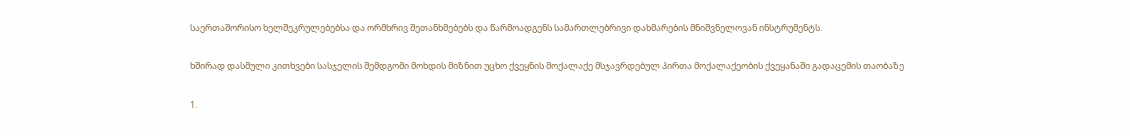საერთაშორისო ხელშეკრულებებსა და ორმხრივ შეთანხმებებს და წარმოადგენს სამართლებრივი დახმარების მნიშვნელოვან ინსტრუმენტს.

ხშირად დასმული კითხვები სასჯელის შემდგომი მოხდის მიზნით უცხო ქვეყნის მოქალაქე მსჯავრდებულ პირთა მოქალაქეობის ქვეყანაში გადაცემის თაობაზე

1.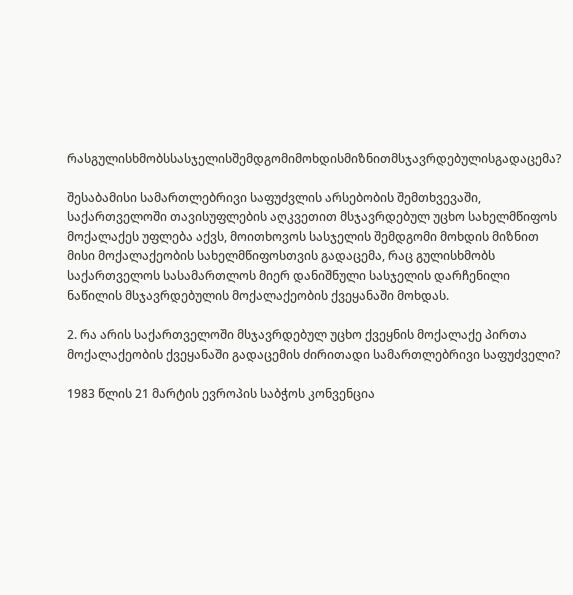რასგულისხმობსსასჯელისშემდგომიმოხდისმიზნითმსჯავრდებულისგადაცემა?

შესაბამისი სამართლებრივი საფუძვლის არსებობის შემთხვევაში, საქართველოში თავისუფლების აღკვეთით მსჯავრდებულ უცხო სახელმწიფოს მოქალაქეს უფლება აქვს, მოითხოვოს სასჯელის შემდგომი მოხდის მიზნით მისი მოქალაქეობის სახელმწიფოსთვის გადაცემა, რაც გულისხმობს საქართველოს სასამართლოს მიერ დანიშნული სასჯელის დარჩენილი ნაწილის მსჯავრდებულის მოქალაქეობის ქვეყანაში მოხდას.

2. რა არის საქართველოში მსჯავრდებულ უცხო ქვეყნის მოქალაქე პირთა მოქალაქეობის ქვეყანაში გადაცემის ძირითადი სამართლებრივი საფუძველი?

1983 წლის 21 მარტის ევროპის საბჭოს კონვენცია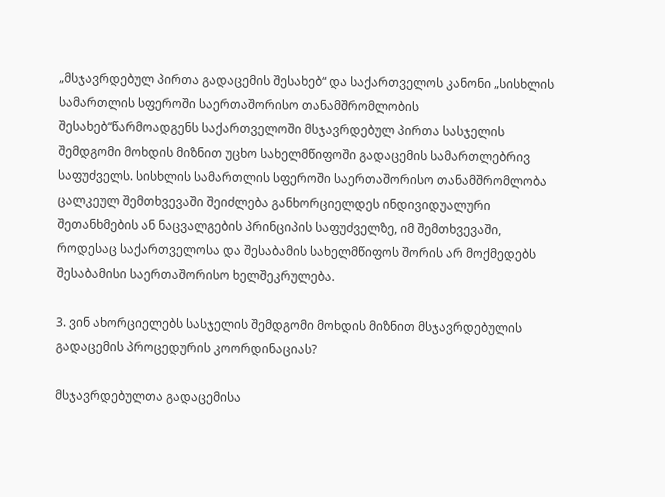„მსჯავრდებულ პირთა გადაცემის შესახებ“ და საქართველოს კანონი „სისხლის სამართლის სფეროში საერთაშორისო თანამშრომლობის შესახებ“წარმოადგენს საქართველოში მსჯავრდებულ პირთა სასჯელის შემდგომი მოხდის მიზნით უცხო სახელმწიფოში გადაცემის სამართლებრივ საფუძველს. სისხლის სამართლის სფეროში საერთაშორისო თანამშრომლობა ცალკეულ შემთხვევაში შეიძლება განხორციელდეს ინდივიდუალური შეთანხმების ან ნაცვალგების პრინციპის საფუძველზე, იმ შემთხვევაში, როდესაც საქართველოსა და შესაბამის სახელმწიფოს შორის არ მოქმედებს შესაბამისი საერთაშორისო ხელშეკრულება.

3. ვინ ახორციელებს სასჯელის შემდგომი მოხდის მიზნით მსჯავრდებულის გადაცემის პროცედურის კოორდინაციას?

მსჯავრდებულთა გადაცემისა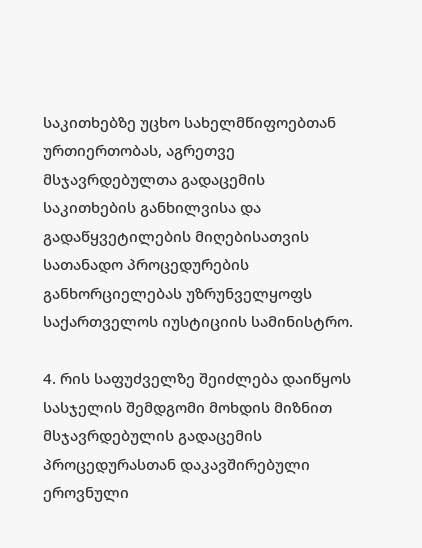საკითხებზე უცხო სახელმწიფოებთან ურთიერთობას, აგრეთვე მსჯავრდებულთა გადაცემის საკითხების განხილვისა და გადაწყვეტილების მიღებისათვის სათანადო პროცედურების განხორციელებას უზრუნველყოფს საქართველოს იუსტიციის სამინისტრო.

4. რის საფუძველზე შეიძლება დაიწყოს სასჯელის შემდგომი მოხდის მიზნით მსჯავრდებულის გადაცემის პროცედურასთან დაკავშირებული ეროვნული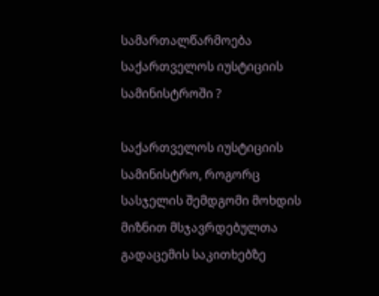სამართალწარმოება საქართველოს იუსტიციის სამინისტროში ?

საქართველოს იუსტიციის სამინისტრო, როგორც სასჯელის შემდგომი მოხდის მიზნით მსჯავრდებულთა გადაცემის საკითხებზე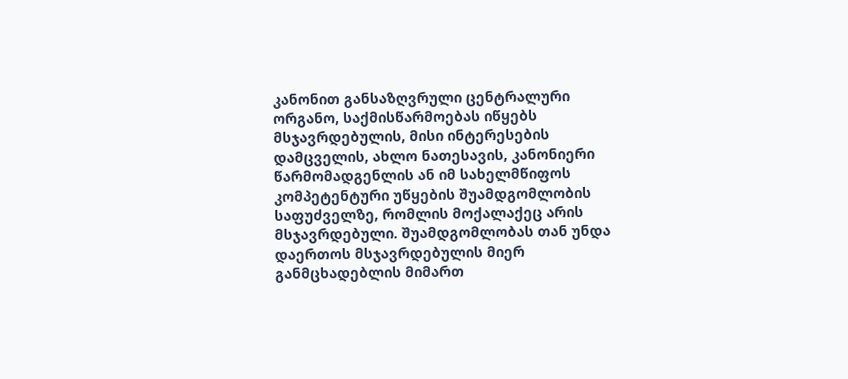კანონით განსაზღვრული ცენტრალური ორგანო, საქმისწარმოებას იწყებს მსჯავრდებულის, მისი ინტერესების დამცველის, ახლო ნათესავის, კანონიერი წარმომადგენლის ან იმ სახელმწიფოს კომპეტენტური უწყების შუამდგომლობის საფუძველზე, რომლის მოქალაქეც არის მსჯავრდებული. შუამდგომლობას თან უნდა დაერთოს მსჯავრდებულის მიერ განმცხადებლის მიმართ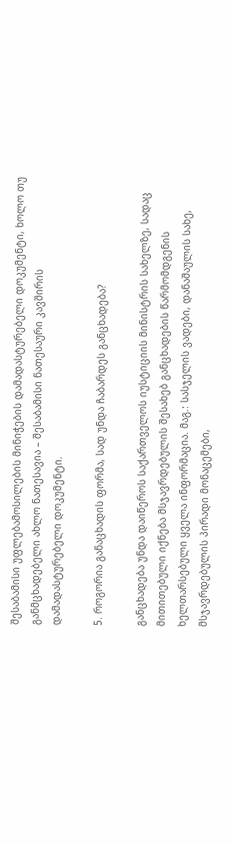შესაბამისი უფლებამოსილების მინიჭების დამადასტურებელი დოკუმენტი, ხოლო თუ განმცხადებელი ახლო ნათესავია – შესაბამისი ნათესაური კავშირის დამადასტურებელი დოკუმენტი.

5. როგორია განაცხადის ფორმა, სად უნდა ჩაბარდეს განცხადება?

განცხადება უნდა დაიწეროს საქართველოს იუსტიციის მინისტრის სახელზე, სადაც მითითებული იქნება მსჯავრდებულის შესახებ განცხადების წარმომდგენის ხელთარსებული ყველა ინფორმაცია. მაგ.: სასჯელის ვადები, დანაშაულის სახე, მსჯავრდებულის პირადი მონაცემები,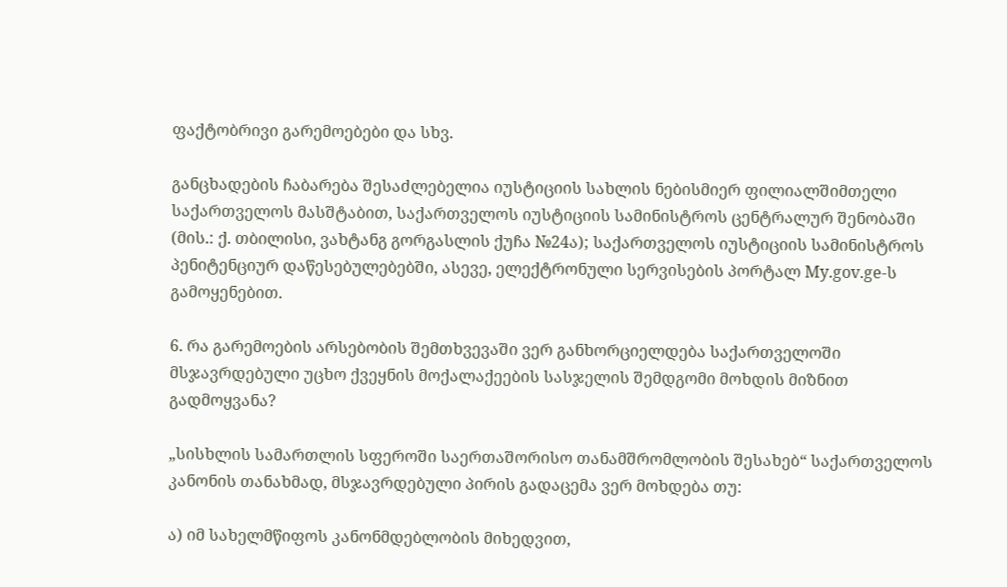ფაქტობრივი გარემოებები და სხვ.

განცხადების ჩაბარება შესაძლებელია იუსტიციის სახლის ნებისმიერ ფილიალშიმთელი საქართველოს მასშტაბით, საქართველოს იუსტიციის სამინისტროს ცენტრალურ შენობაში (მის.: ქ. თბილისი, ვახტანგ გორგასლის ქუჩა №24ა); საქართველოს იუსტიციის სამინისტროს პენიტენციურ დაწესებულებებში, ასევე, ელექტრონული სერვისების პორტალ My.gov.ge-ს გამოყენებით.

6. რა გარემოების არსებობის შემთხვევაში ვერ განხორციელდება საქართველოში მსჯავრდებული უცხო ქვეყნის მოქალაქეების სასჯელის შემდგომი მოხდის მიზნით გადმოყვანა?

„სისხლის სამართლის სფეროში საერთაშორისო თანამშრომლობის შესახებ“ საქართველოს კანონის თანახმად, მსჯავრდებული პირის გადაცემა ვერ მოხდება თუ:

ა) იმ სახელმწიფოს კანონმდებლობის მიხედვით,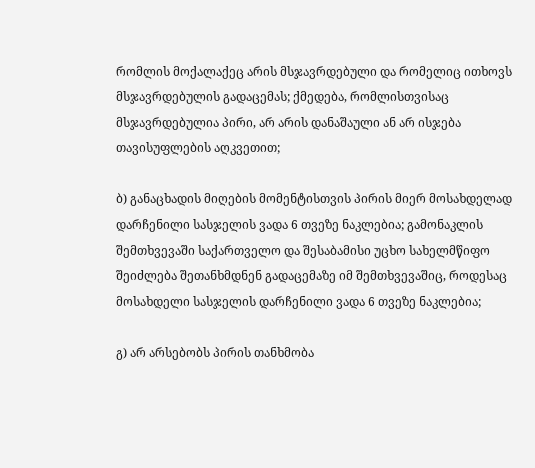რომლის მოქალაქეც არის მსჯავრდებული და რომელიც ითხოვს მსჯავრდებულის გადაცემას; ქმედება, რომლისთვისაც მსჯავრდებულია პირი, არ არის დანაშაული ან არ ისჯება თავისუფლების აღკვეთით;

ბ) განაცხადის მიღების მომენტისთვის პირის მიერ მოსახდელად დარჩენილი სასჯელის ვადა 6 თვეზე ნაკლებია; გამონაკლის შემთხვევაში საქართველო და შესაბამისი უცხო სახელმწიფო შეიძლება შეთანხმდნენ გადაცემაზე იმ შემთხვევაშიც, როდესაც მოსახდელი სასჯელის დარჩენილი ვადა 6 თვეზე ნაკლებია;

გ) არ არსებობს პირის თანხმობა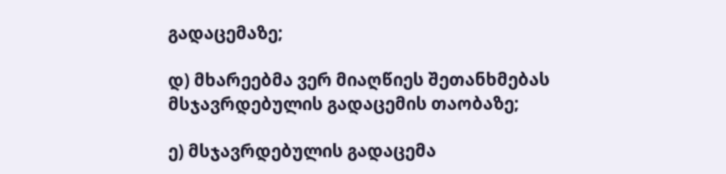გადაცემაზე;

დ) მხარეებმა ვერ მიაღწიეს შეთანხმებას მსჯავრდებულის გადაცემის თაობაზე;

ე) მსჯავრდებულის გადაცემა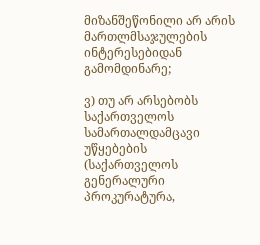მიზანშეწონილი არ არის მართლმსაჯულების ინტერესებიდან გამომდინარე;

ვ) თუ არ არსებობს საქართველოს სამართალდამცავი უწყებების (საქართველოს გენერალური პროკურატურა,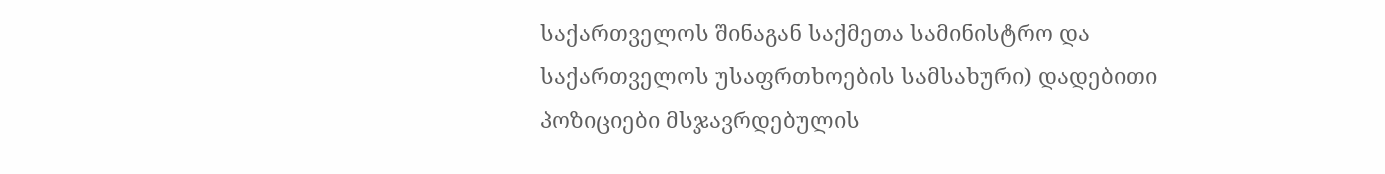საქართველოს შინაგან საქმეთა სამინისტრო და საქართველოს უსაფრთხოების სამსახური) დადებითი პოზიციები მსჯავრდებულის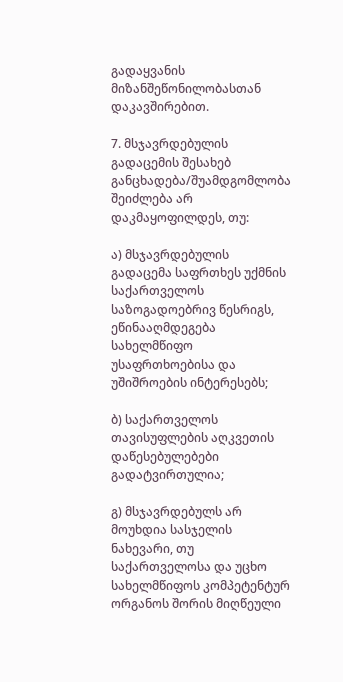გადაყვანის მიზანშეწონილობასთან დაკავშირებით.

7. მსჯავრდებულის გადაცემის შესახებ განცხადება/შუამდგომლობა შეიძლება არ დაკმაყოფილდეს, თუ:

ა) მსჯავრდებულის გადაცემა საფრთხეს უქმნის საქართველოს საზოგადოებრივ წესრიგს, ეწინააღმდეგება სახელმწიფო უსაფრთხოებისა და უშიშროების ინტერესებს;

ბ) საქართველოს თავისუფლების აღკვეთის დაწესებულებები გადატვირთულია;

გ) მსჯავრდებულს არ მოუხდია სასჯელის ნახევარი, თუ საქართველოსა და უცხო სახელმწიფოს კომპეტენტურ ორგანოს შორის მიღწეული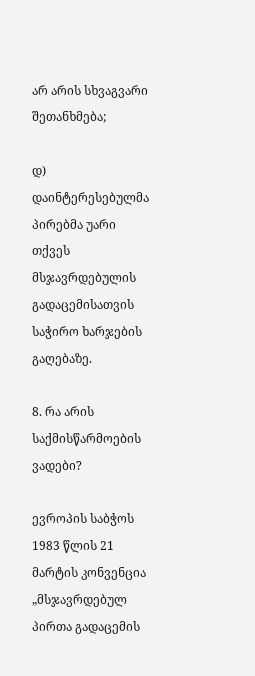არ არის სხვაგვარი შეთანხმება;

დ) დაინტერესებულმა პირებმა უარი თქვეს მსჯავრდებულის გადაცემისათვის საჭირო ხარჯების გაღებაზე.

8. რა არის საქმისწარმოების ვადები?

ევროპის საბჭოს 1983 წლის 21 მარტის კონვენცია „მსჯავრდებულ პირთა გადაცემის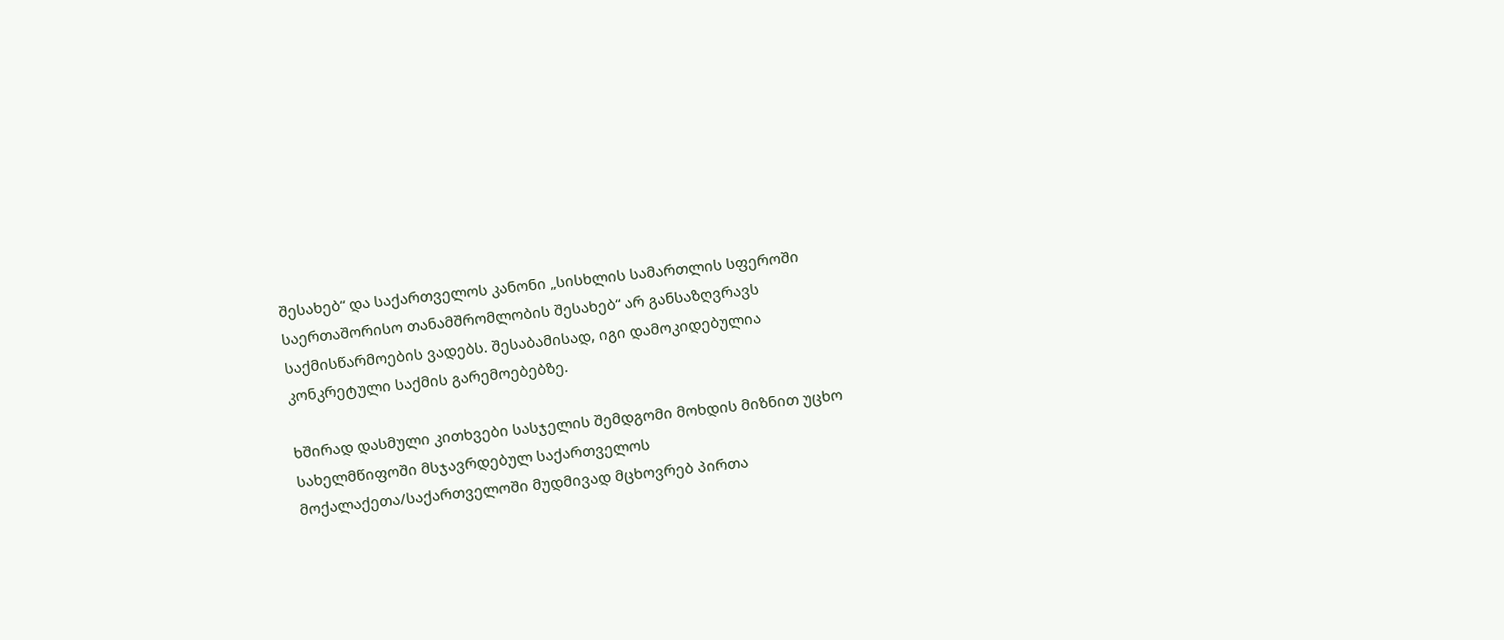შესახებ“ და საქართველოს კანონი „სისხლის სამართლის სფეროში საერთაშორისო თანამშრომლობის შესახებ“ არ განსაზღვრავს საქმისწარმოების ვადებს. შესაბამისად, იგი დამოკიდებულია კონკრეტული საქმის გარემოებებზე.

ხშირად დასმული კითხვები სასჯელის შემდგომი მოხდის მიზნით უცხო სახელმწიფოში მსჯავრდებულ საქართველოს მოქალაქეთა/საქართველოში მუდმივად მცხოვრებ პირთა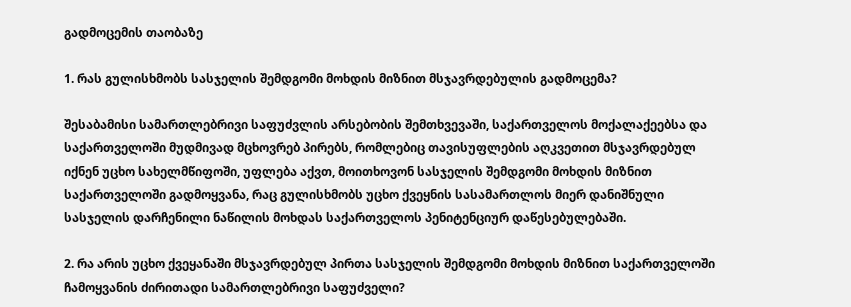გადმოცემის თაობაზე

1. რას გულისხმობს სასჯელის შემდგომი მოხდის მიზნით მსჯავრდებულის გადმოცემა?

შესაბამისი სამართლებრივი საფუძვლის არსებობის შემთხვევაში, საქართველოს მოქალაქეებსა და საქართველოში მუდმივად მცხოვრებ პირებს, რომლებიც თავისუფლების აღკვეთით მსჯავრდებულ იქნენ უცხო სახელმწიფოში, უფლება აქვთ, მოითხოვონ სასჯელის შემდგომი მოხდის მიზნით საქართველოში გადმოყვანა, რაც გულისხმობს უცხო ქვეყნის სასამართლოს მიერ დანიშნული სასჯელის დარჩენილი ნაწილის მოხდას საქართველოს პენიტენციურ დაწესებულებაში.

2. რა არის უცხო ქვეყანაში მსჯავრდებულ პირთა სასჯელის შემდგომი მოხდის მიზნით საქართველოში ჩამოყვანის ძირითადი სამართლებრივი საფუძველი?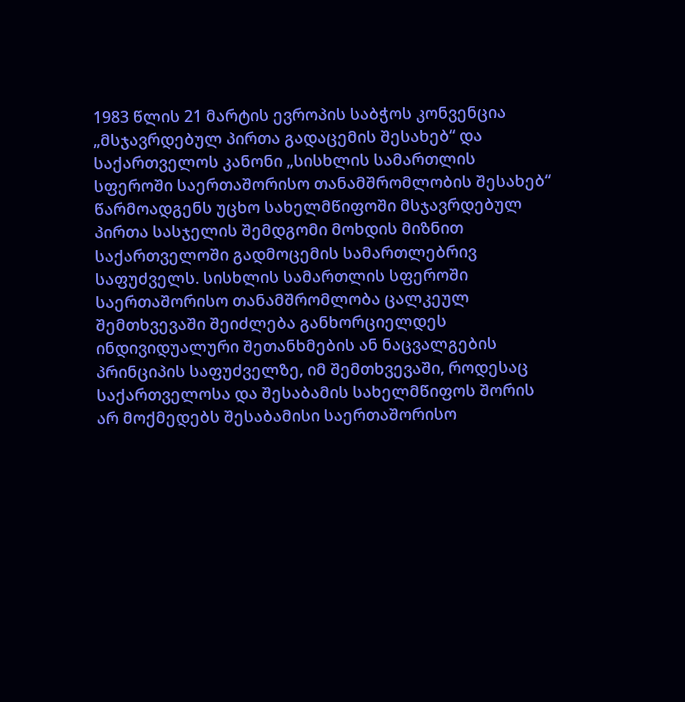1983 წლის 21 მარტის ევროპის საბჭოს კონვენცია „მსჯავრდებულ პირთა გადაცემის შესახებ“ და საქართველოს კანონი „სისხლის სამართლის სფეროში საერთაშორისო თანამშრომლობის შესახებ“ წარმოადგენს უცხო სახელმწიფოში მსჯავრდებულ პირთა სასჯელის შემდგომი მოხდის მიზნით საქართველოში გადმოცემის სამართლებრივ საფუძველს. სისხლის სამართლის სფეროში საერთაშორისო თანამშრომლობა ცალკეულ შემთხვევაში შეიძლება განხორციელდეს ინდივიდუალური შეთანხმების ან ნაცვალგების პრინციპის საფუძველზე, იმ შემთხვევაში, როდესაც საქართველოსა და შესაბამის სახელმწიფოს შორის არ მოქმედებს შესაბამისი საერთაშორისო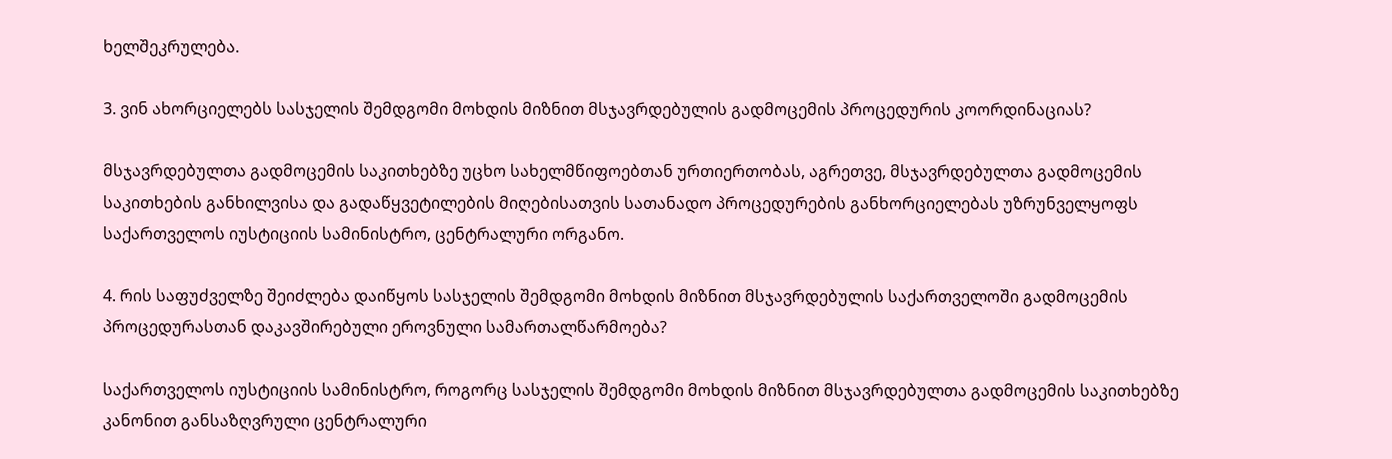ხელშეკრულება.

3. ვინ ახორციელებს სასჯელის შემდგომი მოხდის მიზნით მსჯავრდებულის გადმოცემის პროცედურის კოორდინაციას?

მსჯავრდებულთა გადმოცემის საკითხებზე უცხო სახელმწიფოებთან ურთიერთობას, აგრეთვე, მსჯავრდებულთა გადმოცემის საკითხების განხილვისა და გადაწყვეტილების მიღებისათვის სათანადო პროცედურების განხორციელებას უზრუნველყოფს საქართველოს იუსტიციის სამინისტრო, ცენტრალური ორგანო.

4. რის საფუძველზე შეიძლება დაიწყოს სასჯელის შემდგომი მოხდის მიზნით მსჯავრდებულის საქართველოში გადმოცემის პროცედურასთან დაკავშირებული ეროვნული სამართალწარმოება?

საქართველოს იუსტიციის სამინისტრო, როგორც სასჯელის შემდგომი მოხდის მიზნით მსჯავრდებულთა გადმოცემის საკითხებზე კანონით განსაზღვრული ცენტრალური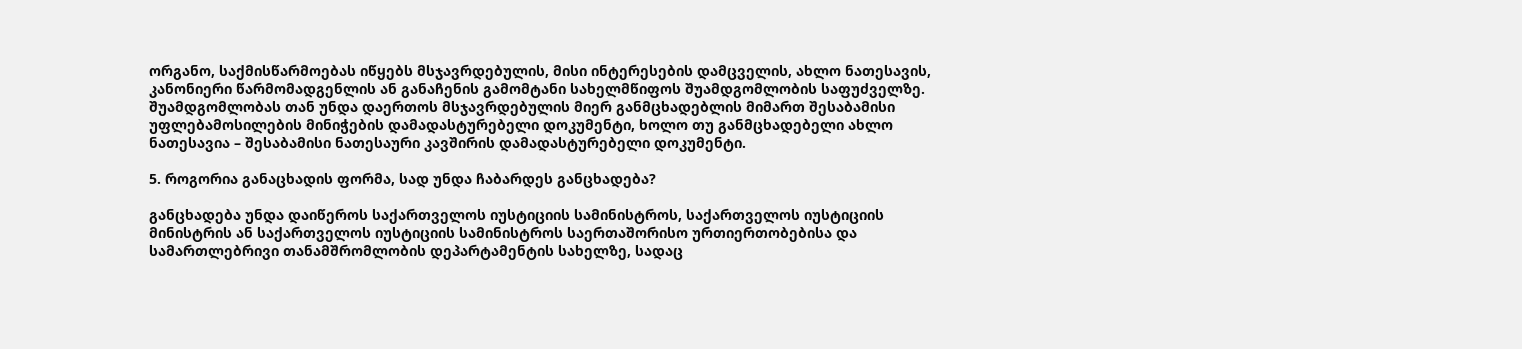ორგანო, საქმისწარმოებას იწყებს მსჯავრდებულის, მისი ინტერესების დამცველის, ახლო ნათესავის, კანონიერი წარმომადგენლის ან განაჩენის გამომტანი სახელმწიფოს შუამდგომლობის საფუძველზე. შუამდგომლობას თან უნდა დაერთოს მსჯავრდებულის მიერ განმცხადებლის მიმართ შესაბამისი უფლებამოსილების მინიჭების დამადასტურებელი დოკუმენტი, ხოლო თუ განმცხადებელი ახლო ნათესავია – შესაბამისი ნათესაური კავშირის დამადასტურებელი დოკუმენტი.

5. როგორია განაცხადის ფორმა, სად უნდა ჩაბარდეს განცხადება?

განცხადება უნდა დაიწეროს საქართველოს იუსტიციის სამინისტროს, საქართველოს იუსტიციის მინისტრის ან საქართველოს იუსტიციის სამინისტროს საერთაშორისო ურთიერთობებისა და სამართლებრივი თანამშრომლობის დეპარტამენტის სახელზე, სადაც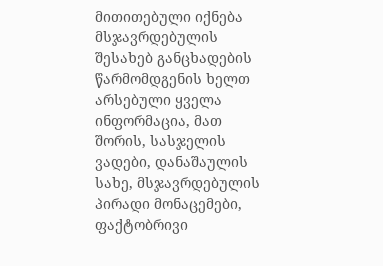მითითებული იქნება მსჯავრდებულის შესახებ განცხადების წარმომდგენის ხელთ არსებული ყველა ინფორმაცია, მათ შორის, სასჯელის ვადები, დანაშაულის სახე, მსჯავრდებულის პირადი მონაცემები, ფაქტობრივი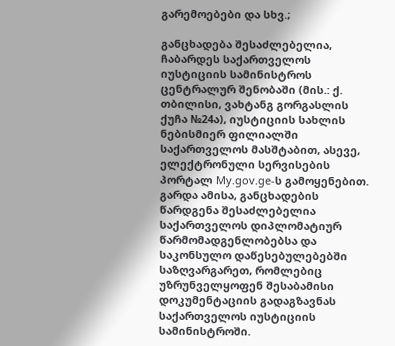გარემოებები და სხვ.;

განცხადება შესაძლებელია, ჩაბარდეს საქართველოს იუსტიციის სამინისტროს ცენტრალურ შენობაში (მის.: ქ. თბილისი, ვახტანგ გორგასლის ქუჩა №24ა), იუსტიციის სახლის ნებისმიერ ფილიალში საქართველოს მასშტაბით, ასევე, ელექტრონული სერვისების პორტალ My.gov.ge-ს გამოყენებით. გარდა ამისა, განცხადების წარდგენა შესაძლებელია საქართველოს დიპლომატიურ წარმომადგენლობებსა და საკონსულო დაწესებულებებში საზღვარგარეთ, რომლებიც უზრუნველყოფენ შესაბამისი დოკუმენტაციის გადაგზავნას საქართველოს იუსტიციის სამინისტროში.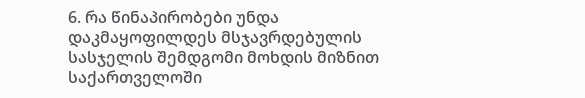6. რა წინაპირობები უნდა დაკმაყოფილდეს მსჯავრდებულის სასჯელის შემდგომი მოხდის მიზნით საქართველოში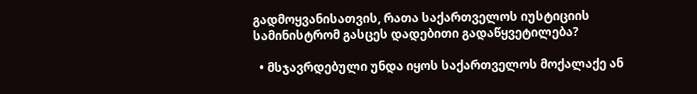გადმოყვანისათვის, რათა საქართველოს იუსტიციის სამინისტრომ გასცეს დადებითი გადაწყვეტილება?

  • მსჯავრდებული უნდა იყოს საქართველოს მოქალაქე ან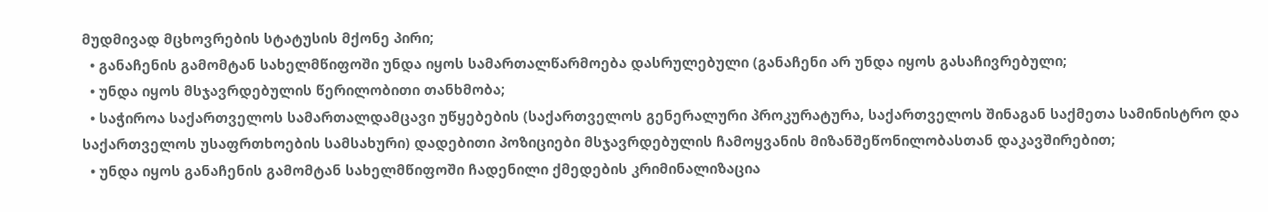მუდმივად მცხოვრების სტატუსის მქონე პირი;
  • განაჩენის გამომტან სახელმწიფოში უნდა იყოს სამართალწარმოება დასრულებული (განაჩენი არ უნდა იყოს გასაჩივრებული;
  • უნდა იყოს მსჯავრდებულის წერილობითი თანხმობა;
  • საჭიროა საქართველოს სამართალდამცავი უწყებების (საქართველოს გენერალური პროკურატურა, საქართველოს შინაგან საქმეთა სამინისტრო და საქართველოს უსაფრთხოების სამსახური) დადებითი პოზიციები მსჯავრდებულის ჩამოყვანის მიზანშეწონილობასთან დაკავშირებით;
  • უნდა იყოს განაჩენის გამომტან სახელმწიფოში ჩადენილი ქმედების კრიმინალიზაცია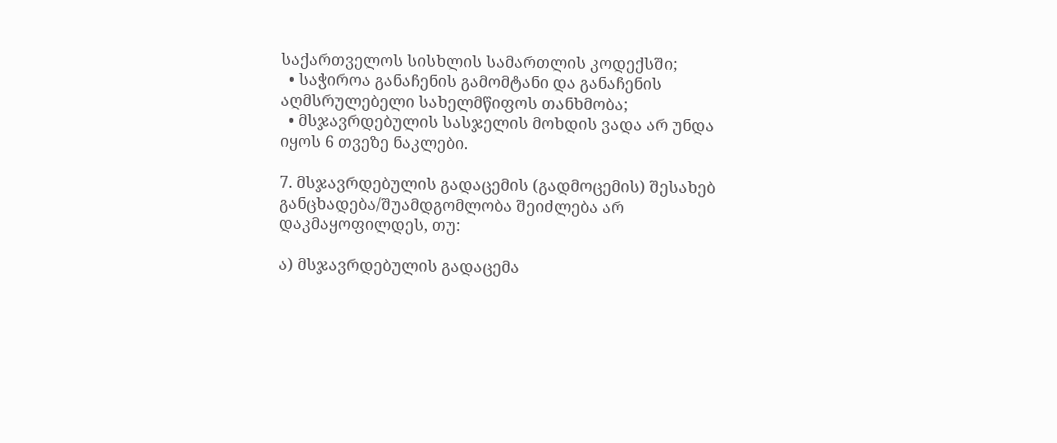საქართველოს სისხლის სამართლის კოდექსში;
  • საჭიროა განაჩენის გამომტანი და განაჩენის აღმსრულებელი სახელმწიფოს თანხმობა;
  • მსჯავრდებულის სასჯელის მოხდის ვადა არ უნდა იყოს 6 თვეზე ნაკლები.

7. მსჯავრდებულის გადაცემის (გადმოცემის) შესახებ განცხადება/შუამდგომლობა შეიძლება არ დაკმაყოფილდეს, თუ:

ა) მსჯავრდებულის გადაცემა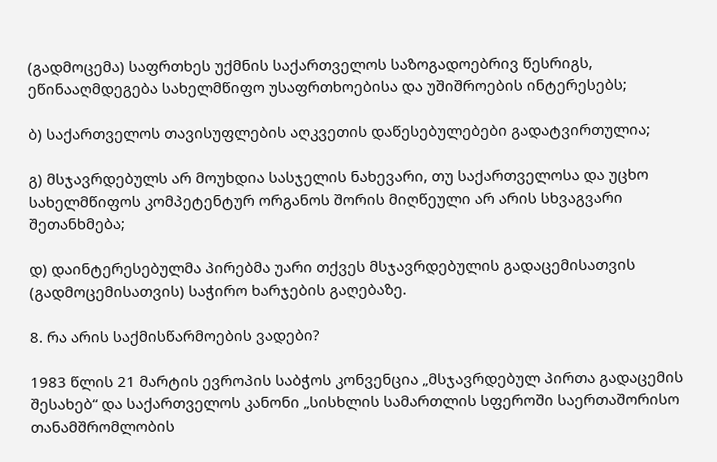(გადმოცემა) საფრთხეს უქმნის საქართველოს საზოგადოებრივ წესრიგს, ეწინააღმდეგება სახელმწიფო უსაფრთხოებისა და უშიშროების ინტერესებს;

ბ) საქართველოს თავისუფლების აღკვეთის დაწესებულებები გადატვირთულია;

გ) მსჯავრდებულს არ მოუხდია სასჯელის ნახევარი, თუ საქართველოსა და უცხო სახელმწიფოს კომპეტენტურ ორგანოს შორის მიღწეული არ არის სხვაგვარი შეთანხმება;

დ) დაინტერესებულმა პირებმა უარი თქვეს მსჯავრდებულის გადაცემისათვის (გადმოცემისათვის) საჭირო ხარჯების გაღებაზე.

8. რა არის საქმისწარმოების ვადები?

1983 წლის 21 მარტის ევროპის საბჭოს კონვენცია „მსჯავრდებულ პირთა გადაცემის შესახებ“ და საქართველოს კანონი „სისხლის სამართლის სფეროში საერთაშორისო თანამშრომლობის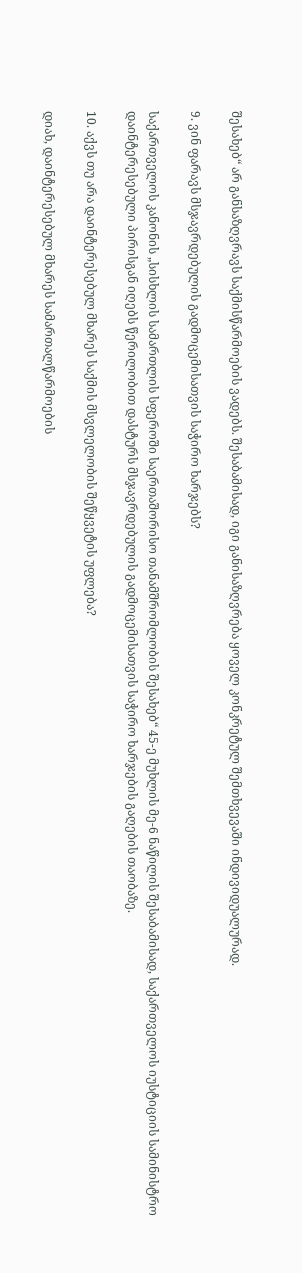შესახებ“ არ განსაზღვრავს საქმისწარმოების ვადებს. შესაბამისად, იგი განისაზღვრება ყოველ კონკრეტულ შემთხვევაში ინდივიდუალურად.

9. ვინ ფარავს მსჯავრდებულის გადმოცემისათვის საჭირო ხარჯებს?

საქართველოს კანონის „სისხლის სამართლის სფეროში საერთაშორისო თანამშრომლობის შესახებ“ 45-ე მუხლის მე-6 ნაწილის შესაბამისად, საქართველოს იუსტიციის სამინისტრო დაინტერესებული პირისგან იღებს წერილობით დასტურს მსჯავრდებულის გადმოცემისათვის საჭირო ხარჯების გაღების თაობაზე.

10. აქვს თუ არა დაინტერესებულ მხარეს საქმის მსვლელობის შეწყვეტის უფლება?

დიახ, დაინტერესებულ მხარეს სამართალწარმოების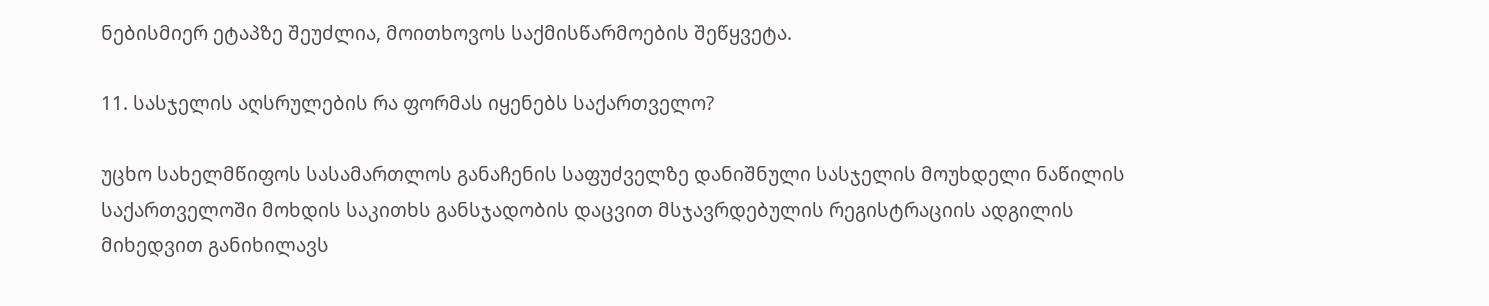ნებისმიერ ეტაპზე შეუძლია, მოითხოვოს საქმისწარმოების შეწყვეტა.

11. სასჯელის აღსრულების რა ფორმას იყენებს საქართველო?

უცხო სახელმწიფოს სასამართლოს განაჩენის საფუძველზე დანიშნული სასჯელის მოუხდელი ნაწილის საქართველოში მოხდის საკითხს განსჯადობის დაცვით მსჯავრდებულის რეგისტრაციის ადგილის მიხედვით განიხილავს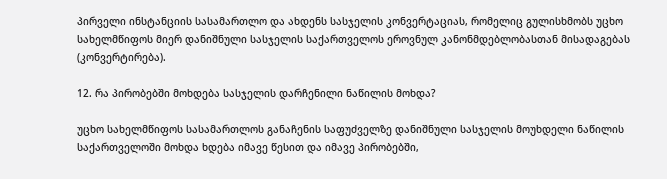პირველი ინსტანციის სასამართლო და ახდენს სასჯელის კონვერტაციას, რომელიც გულისხმობს უცხო სახელმწიფოს მიერ დანიშნული სასჯელის საქართველოს ეროვნულ კანონმდებლობასთან მისადაგებას (კონვერტირება).

12. რა პირობებში მოხდება სასჯელის დარჩენილი ნაწილის მოხდა?

უცხო სახელმწიფოს სასამართლოს განაჩენის საფუძველზე დანიშნული სასჯელის მოუხდელი ნაწილის საქართველოში მოხდა ხდება იმავე წესით და იმავე პირობებში,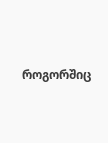როგორშიც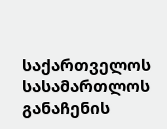საქართველოს სასამართლოს განაჩენის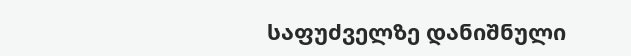საფუძველზე დანიშნული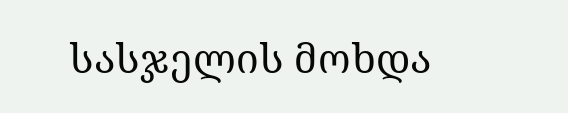სასჯელის მოხდა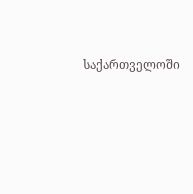საქართველოში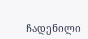ჩადენილი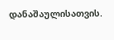დანაშაულისათვის.